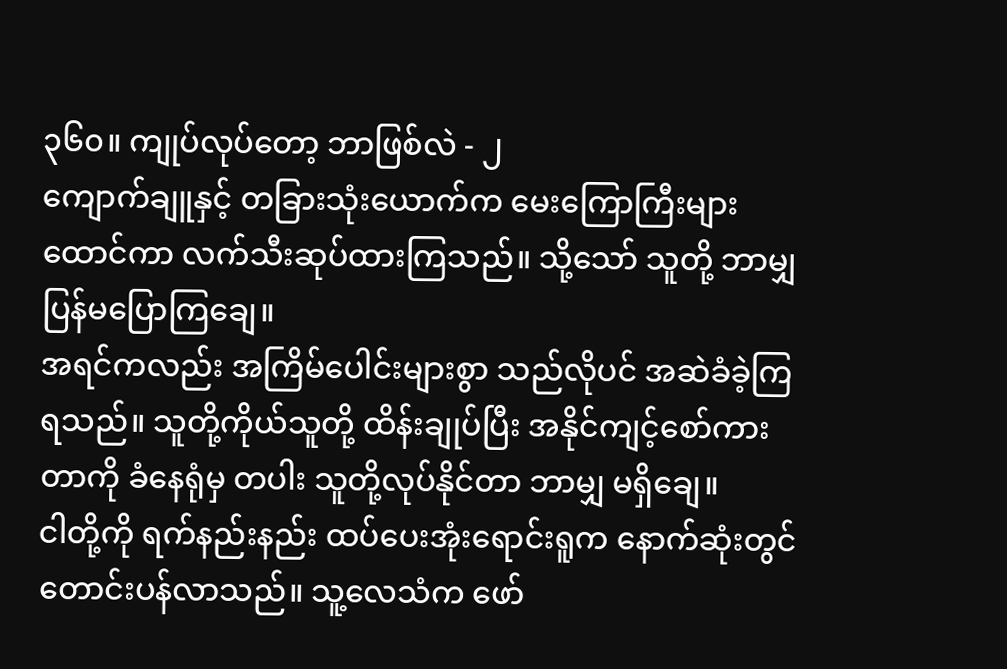၃၆၀။ ကျုပ်လုပ်တော့ ဘာဖြစ်လဲ - ၂
ကျောက်ချူနှင့် တခြားသုံးယောက်က မေးကြောကြီးများ ထောင်ကာ လက်သီးဆုပ်ထားကြသည်။ သို့သော် သူတို့ ဘာမျှ ပြန်မပြောကြချေ။
အရင်ကလည်း အကြိမ်ပေါင်းများစွာ သည်လိုပင် အဆဲခံခဲ့ကြရသည်။ သူတို့ကိုယ်သူတို့ ထိန်းချုပ်ပြီး အနိုင်ကျင့်စော်ကားတာကို ခံနေရုံမှ တပါး သူတို့လုပ်နိုင်တာ ဘာမျှ မရှိချေ။
ငါတို့ကို ရက်နည်းနည်း ထပ်ပေးအုံးရောင်းရူက နောက်ဆုံးတွင် တောင်းပန်လာသည်။ သူ့လေသံက ဖော်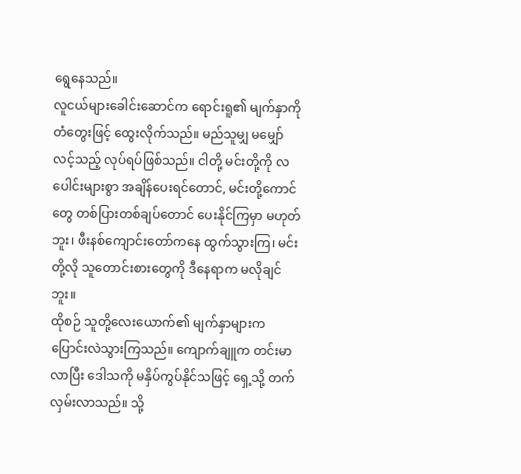ရွေနေသည်။
လူငယ်များခေါင်းဆောင်က ရောင်းရူ၏ မျက်နှာကို တံတွေးဖြင့် ထွေးလိုက်သည်။ မည်သူမျှ မမျှော်လင့်သည့် လုပ်ရပ်ဖြစ်သည်။ ငါတို့ မင်းတို့ကို လပေါင်းများစွာ အချိန်ပေးရင်တောင်, မင်းတို့ကောင်တွေ တစ်ပြားတစ်ချပ်တောင် ပေးနိုင်ကြမှာ မဟုတ်ဘူး၊ ဖီးနစ်ကျောင်းတော်ကနေ ထွက်သွားကြ၊ မင်းတို့လို သူတောင်းစားတွေကို ဒီနေရာက မလိုချင်ဘူး။
ထိုစဉ် သူတို့လေးယောက်၏ မျက်နှာများက ပြောင်းလဲသွားကြသည်။ ကျောက်ချူက တင်းမာလာပြီး ဒေါသကို မနှိပ်ကွပ်နိုင်သဖြင့် ရှေ့သို့ တက်လှမ်းလာသည်။ သို့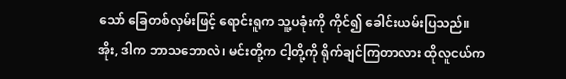သော် ခြေတစ်လှမ်းဖြင့် ရောင်းရူက သူ့ပခုံးကို ကိုင်၍ ခေါင်းယမ်းပြသည်။
အိုး, ဒါက ဘာသဘောလဲ၊ မင်းတို့က ငါ့တို့ကို ရိုက်ချင်ကြတာလား ထိုလူငယ်က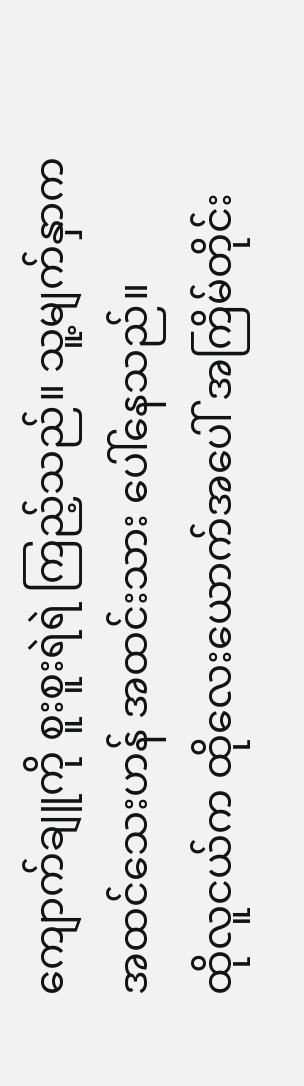ကျောက်ချူကို စူးစူးရဲရဲ ကြည့်သည်။ သူ့မျက်နှာက အထင်သေးဟန် အထင်းသား ပေါ်နေသည်။
ထိုလူငယ်က ထိုလေးယောက်အပေါ် အကြိမ်တိုင်း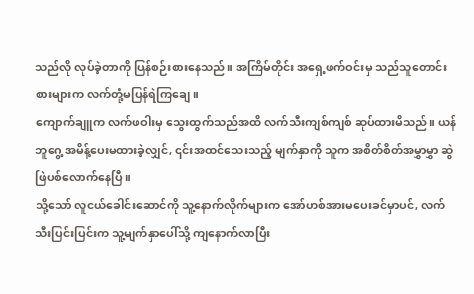သည်လို လုပ်ခဲ့တာကို ပြန်စဉ်းစားနေသည်။ အကြိမ်တိုင်း အရှေ့ဖက်ဝင်းမှ သည်သူတောင်းစားများက လက်တုံ့မပြန်ရဲကြချေ။
ကျောက်ချူက လက်ဖဝါးမှ သွေးထွက်သည်အထိ လက်သီးကျစ်ကျစ် ဆုပ်ထားမိသည်။ ယန်ဘူဂွေ့ အမိန့်ပေးမထားခဲ့လျှင်, ၎င်းအထင်သေးသည့် မျက်နှာကို သူက အစိတ်စိတ်အမွှာမွှာ ဆွဲဖြဲပစ်လောက်နေပြီ။
သို့သော် လူငယ်ခေါင်းဆောင်ကို သူ့နောက်လိုက်များက အော်ဟစ်အားမပေးခင်မှာပင်, လက်သီးပြင်းပြင်းက သူ့မျက်နှာပေါ်သို့ ကျနောက်လာပြီး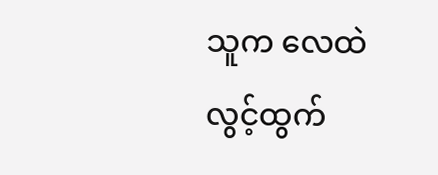သူက လေထဲ လွင့်ထွက်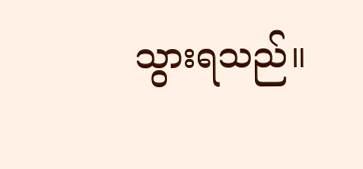သွားရသည်။